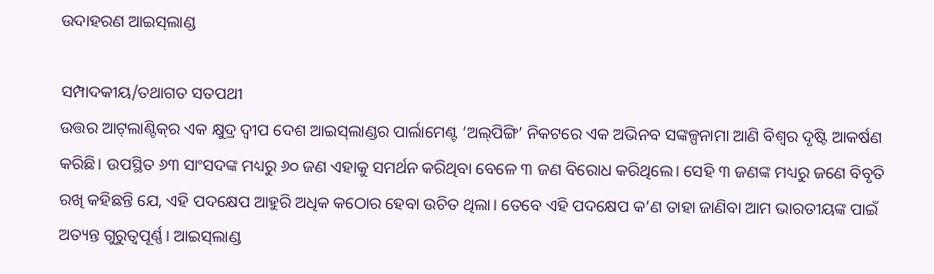ଉଦାହରଣ ଆଇସ୍‌ଲାଣ୍ଡ

ସମ୍ପାଦକୀୟ/ତଥାଗତ ସତପଥୀ
ଉତ୍ତର ଆଟ୍‌ଲାଣ୍ଟିକ୍‌ର ଏକ କ୍ଷୁଦ୍ର ଦ୍ୱୀପ ଦେଶ ଆଇସ୍‌ଲାଣ୍ଡର ପାର୍ଲାମେଣ୍ଟ ‘ଅଲ୍‌ପିଙ୍ଗି’ ନିକଟରେ ଏକ ଅଭିନବ ସଙ୍କଳ୍ପନାମା ଆଣି ବିଶ୍ୱର ଦୃଷ୍ଟି ଆକର୍ଷଣ କରିଛି। ଉପସ୍ଥିତ ୬୩ ସାଂସଦଙ୍କ ମଧ୍ୟରୁ ୬୦ ଜଣ ଏହାକୁ ସମର୍ଥନ କରିଥିବା ବେଳେ ୩ ଜଣ ବିରୋଧ କରିଥିଲେ। ସେହି ୩ ଜଣଙ୍କ ମଧ୍ୟରୁ ଜଣେ ବିବୃତି ରଖି କହିଛନ୍ତି ଯେ, ଏହି ପଦକ୍ଷେପ ଆହୁରି ଅଧିକ କଠୋର ହେବା ଉଚିତ ଥିଲା। ତେବେ ଏହି ପଦକ୍ଷେପ କ’ଣ ତାହା ଜାଣିବା ଆମ ଭାରତୀୟଙ୍କ ପାଇଁ ଅତ୍ୟନ୍ତ ଗୁରୁତ୍ୱପୂର୍ଣ୍ଣ। ଆଇସ୍‌ଲାଣ୍ଡ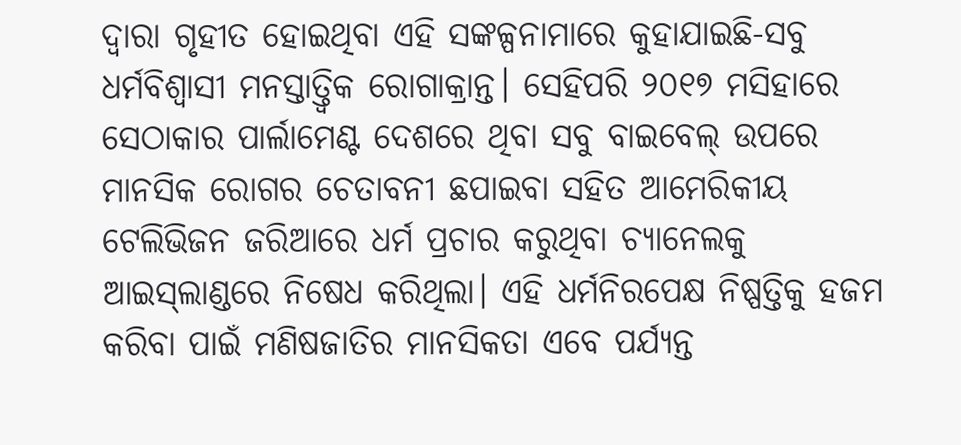ଦ୍ୱାରା ଗୃହୀତ ହୋଇଥିବା ଏହି ସଙ୍କଳ୍ପନାମାରେ କୁହାଯାଇଛି-ସବୁ ଧର୍ମବିଶ୍ୱାସୀ ମନସ୍ତାତ୍ତ୍ୱିକ ରୋଗାକ୍ରାନ୍ତ। ସେହିପରି ୨୦୧୭ ମସିହାରେ ସେଠାକାର ପାର୍ଲାମେଣ୍ଟ ଦେଶରେ ଥିବା ସବୁ ବାଇବେଲ୍‌ ଉପରେ ମାନସିକ ରୋଗର ଚେତାବନୀ ଛପାଇବା ସହିତ ଆମେରିକୀୟ ଟେଲିଭିଜନ ଜରିଆରେ ଧର୍ମ ପ୍ରଚାର କରୁଥିବା ଚ୍ୟାନେଲକୁ ଆଇସ୍‌ଲାଣ୍ଡରେ ନିଷେଧ କରିଥିଲା। ଏହି ଧର୍ମନିରପେକ୍ଷ ନିଷ୍ପତ୍ତିକୁ ହଜମ କରିବା ପାଇଁ ମଣିଷଜାତିର ମାନସିକତା ଏବେ ପର୍ଯ୍ୟନ୍ତ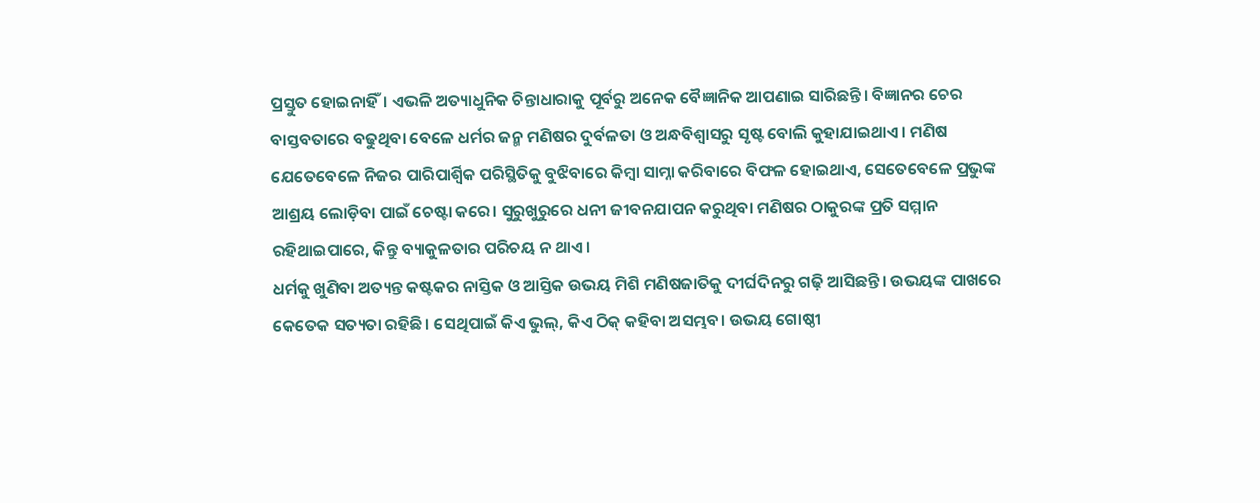ପ୍ରସ୍ତୁତ ହୋଇନାହିଁ। ଏଭଳି ଅତ୍ୟାଧୁନିକ ଚିନ୍ତାଧାରାକୁ ପୂର୍ବରୁ ଅନେକ ବୈଜ୍ଞାନିକ ଆପଣାଇ ସାରିଛନ୍ତି। ବିଜ୍ଞାନର ଚେର ବାସ୍ତବତାରେ ବଢୁଥିବା ବେଳେ ଧର୍ମର ଜନ୍ମ ମଣିଷର ଦୁର୍ବଳତା ଓ ଅନ୍ଧବିଶ୍ୱାସରୁ ସୃଷ୍ଟ ବୋଲି କୁହାଯାଇଥାଏ। ମଣିଷ ଯେତେବେଳେ ନିଜର ପାରିପାର୍ଶ୍ୱିକ ପରିସ୍ଥିତିକୁ ବୁଝିବାରେ କିମ୍ବା ସାମ୍ନା କରିବାରେ ବିଫଳ ହୋଇଥାଏ, ସେତେବେଳେ ପ୍ରଭୁଙ୍କ ଆଶ୍ରୟ ଲୋଡ଼ିବା ପାଇଁ ଚେଷ୍ଟା କରେ। ସୁରୁଖୁରୁରେ ଧନୀ ଜୀବନଯାପନ କରୁଥିବା ମଣିଷର ଠାକୁରଙ୍କ ପ୍ରତି ସମ୍ମାନ ରହିଥାଇପାରେ, କିନ୍ତୁ ବ୍ୟାକୁଳତାର ପରିଚୟ ନ ଥାଏ।
ଧର୍ମକୁ ଖୁଣିବା ଅତ୍ୟନ୍ତ କଷ୍ଟକର ନାସ୍ତିକ ଓ ଆସ୍ତିକ ଉଭୟ ମିଶି ମଣିଷଜାତିକୁ ଦୀର୍ଘଦିନରୁ ଗଢ଼ି ଆସିଛନ୍ତି। ଉଭୟଙ୍କ ପାଖରେ କେତେକ ସତ୍ୟତା ରହିଛି। ସେଥିପାଇଁ କିଏ ଭୁଲ୍‌, କିଏ ଠିକ୍‌ କହିବା ଅସମ୍ଭବ। ଉଭୟ ଗୋଷ୍ଠୀ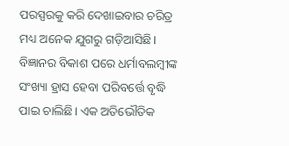ପରସ୍ପରକୁ କରି ଦେଖାଇବାର ଚରିତ୍ର ମଧ୍ୟ ଅନେକ ଯୁଗରୁ ଗଡ଼ିଆସିଛି। ବିଜ୍ଞାନର ବିକାଶ ପରେ ଧର୍ମାବଲମ୍ବୀଙ୍କ ସଂଖ୍ୟା ହ୍ରାସ ହେବା ପରିବର୍ତ୍ତେ ବୃଦ୍ଧି ପାଇ ଚାଲିଛି। ଏକ ଅତିଭୌତିକ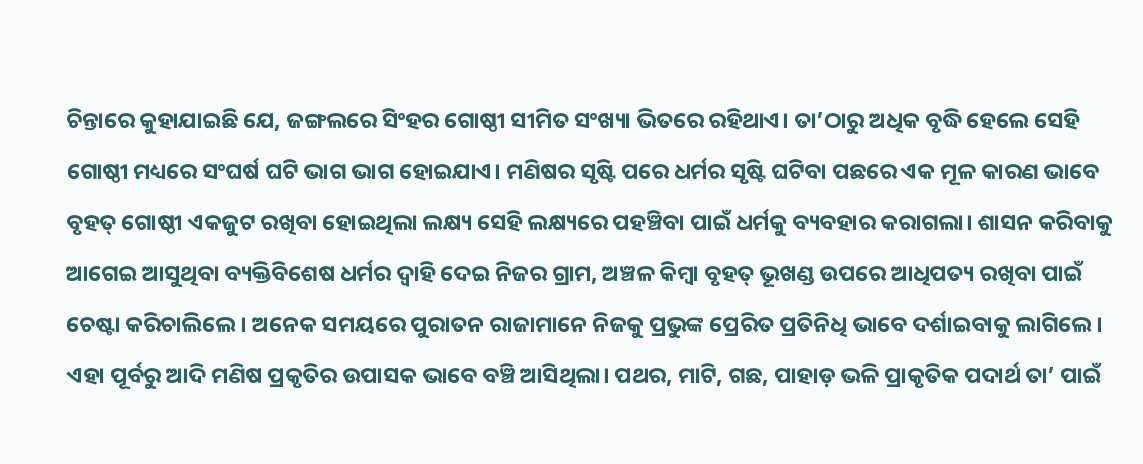ଚିନ୍ତାରେ କୁହାଯାଇଛି ଯେ, ଜଙ୍ଗଲରେ ସିଂହର ଗୋଷ୍ଠୀ ସୀମିତ ସଂଖ୍ୟା ଭିତରେ ରହିଥାଏ। ତା’ଠାରୁ ଅଧିକ ବୃଦ୍ଧି ହେଲେ ସେହି ଗୋଷ୍ଠୀ ମଧ୍ୟରେ ସଂଘର୍ଷ ଘଟି ଭାଗ ଭାଗ ହୋଇଯାଏ। ମଣିଷର ସୃଷ୍ଟି ପରେ ଧର୍ମର ସୃଷ୍ଟି ଘଟିବା ପଛରେ ଏକ ମୂଳ କାରଣ ଭାବେ ବୃହତ୍‌ ଗୋଷ୍ଠୀ ଏକଜୁଟ ରଖିବା ହୋଇଥିଲା ଲକ୍ଷ୍ୟ ସେହି ଲକ୍ଷ୍ୟରେ ପହଞ୍ଚିବା ପାଇଁ ଧର୍ମକୁ ବ୍ୟବହାର କରାଗଲା। ଶାସନ କରିବାକୁ ଆଗେଇ ଆସୁଥିବା ବ୍ୟକ୍ତିବିଶେଷ ଧର୍ମର ଦ୍ୱାହି ଦେଇ ନିଜର ଗ୍ରାମ, ଅଞ୍ଚଳ କିମ୍ବା ବୃହତ୍‌ ଭୂଖଣ୍ଡ ଉପରେ ଆଧିପତ୍ୟ ରଖିବା ପାଇଁ ଚେଷ୍ଟା କରିଚାଲିଲେ । ଅନେକ ସମୟରେ ପୁରାତନ ରାଜାମାନେ ନିଜକୁ ପ୍ରଭୁଙ୍କ ପ୍ରେରିତ ପ୍ରତିନିଧି ଭାବେ ଦର୍ଶାଇବାକୁ ଲାଗିଲେ। ଏହା ପୂର୍ବରୁ ଆଦି ମଣିଷ ପ୍ରକୃତିର ଉପାସକ ଭାବେ ବଞ୍ଚି ଆସିଥିଲା। ପଥର, ମାଟି, ଗଛ, ପାହାଡ଼ ଭଳି ପ୍ରାକୃତିକ ପଦାର୍ଥ ତା’ ପାଇଁ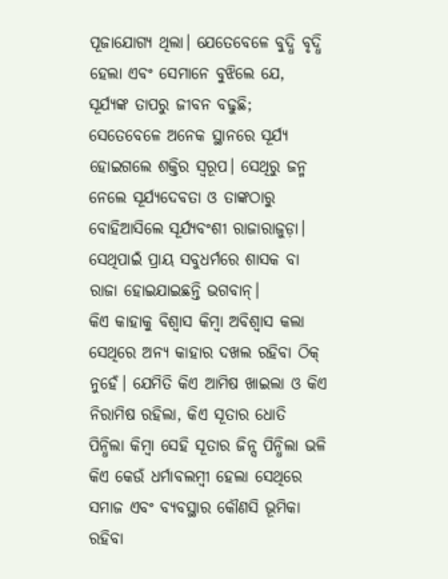ପୂଜାଯୋଗ୍ୟ ଥିଲା। ଯେତେବେଳେ ବୁଦ୍ଧି ବୃଦ୍ଧି ହେଲା ଏବଂ ସେମାନେ ବୁଝିଲେ ଯେ, ସୂର୍ଯ୍ୟଙ୍କ ତାପରୁ ଜୀବନ ବଢୁଛି; ସେତେବେଳେ ଅନେକ ସ୍ଥାନରେ ସୂର୍ଯ୍ୟ ହୋଇଗଲେ ଶକ୍ତିର ସ୍ବରୂପ। ସେଥିରୁ ଜନ୍ମ ନେଲେ ସୂର୍ଯ୍ୟଦେବତା ଓ ତାଙ୍କଠାରୁ ବୋହିଆସିଲେ ସୂର୍ଯ୍ୟବଂଶୀ ରାଜାରାଜୁଡ଼ା। ସେଥିପାଇଁ ପ୍ରାୟ ସବୁଧର୍ମରେ ଶାସକ ବା ରାଜା ହୋଇଯାଇଛନ୍ତି ଭଗବାନ୍‌।
କିଏ କାହାକୁ ବିଶ୍ୱାସ କିମ୍ବା ଅବିଶ୍ୱାସ କଲା ସେଥିରେ ଅନ୍ୟ କାହାର ଦଖଲ ରହିବା ଠିକ୍‌ ନୁହେଁ। ଯେମିତି କିଏ ଆମିଷ ଖାଇଲା ଓ କିଏ ନିରାମିଷ ରହିଲା, କିଏ ସୂତାର ଧୋତି ପିନ୍ଧିଲା କିମ୍ବା ସେହି ସୂତାର ଜିନ୍ସ ପିନ୍ଧିଲା ଭଳି କିଏ କେଉଁ ଧର୍ମାବଲମ୍ବୀ ହେଲା ସେଥିରେ ସମାଜ ଏବଂ ବ୍ୟବସ୍ଥାର କୌଣସି ଭୂମିକା ରହିବା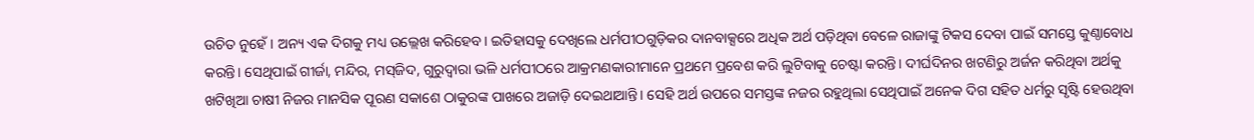ଉଚିତ ନୁହେଁ। ଅନ୍ୟ ଏକ ଦିଗକୁ ମଧ୍ୟ ଉଲ୍ଲେଖ କରିହେବ। ଇତିହାସକୁ ଦେଖିଲେ ଧର୍ମପୀଠଗୁଡ଼ିକର ଦାନବାକ୍ସରେ ଅଧିକ ଅର୍ଥ ପଡ଼ିଥିବା ବେଳେ ରାଜାଙ୍କୁ ଟିକସ ଦେବା ପାଇଁ ସମସ୍ତେ କୁଣ୍ଠାବୋଧ କରନ୍ତି। ସେଥିପାଇଁ ଗୀର୍ଜା, ମନ୍ଦିର, ମସ୍‌ଜିଦ, ଗୁରୁଦ୍ୱାରା ଭଳି ଧର୍ମପୀଠରେ ଆକ୍ରମଣକାରୀମାନେ ପ୍ରଥମେ ପ୍ରବେଶ କରି ଲୁଟିବାକୁ ଚେଷ୍ଟା କରନ୍ତି। ଦୀର୍ଘଦିନର ଖଟଣିରୁ ଅର୍ଜନ କରିଥିବା ଅର୍ଥକୁ ଖଟିଖିଆ ଚାଷୀ ନିଜର ମାନସିକ ପୂରଣ ସକାଶେ ଠାକୁରଙ୍କ ପାଖରେ ଅଜାଡ଼ି ଦେଇଥାଆନ୍ତି। ସେହି ଅର୍ଥ ଉପରେ ସମସ୍ତଙ୍କ ନଜର ରହୁଥିଲା ସେଥିପାଇଁ ଅନେକ ଦିଗ ସହିତ ଧର୍ମରୁ ସୃଷ୍ଟି ହେଉଥିବା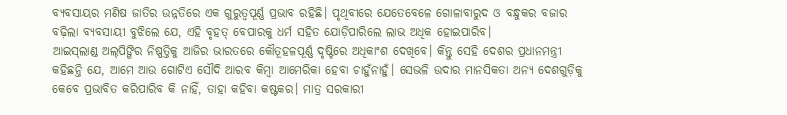ବ୍ୟବସାୟର ମଣିଷ ଜାତିର ଉନ୍ନତିରେ ଏକ ଗୁରୁତ୍ୱପୂର୍ଣ୍ଣ ପ୍ରଭାବ ରହିଛି। ପୃଥିବୀରେ ଯେତେବେଳେ ଗୋଳାବାରୁଦ ଓ ବନ୍ଧୁକର ବଜାର ବଢ଼ିଲା ବ୍ୟବସାୟୀ ବୁଝିଲେ ଯେ, ଏହି ବୃହତ୍‌ ବେପାରକୁ ଧର୍ମ ସହିତ ଯୋଡ଼ିପାରିଲେ ଲାଭ ଅଧିକ ହୋଇପାରିବ।
ଆଇସ୍‌ଲାଣ୍ଡ ଅଲ୍‌ପିଙ୍ଗିର ନିଷ୍ପତ୍ତିକୁ ଆଜିର ଭାରତରେ କୌତୂହଳପୂର୍ଣ୍ଣ ଦୃଷ୍ଟିରେ ଅଧିକାଂଶ ଦେଖିବେ। କିନ୍ତୁ ସେହି ଦେଶର ପ୍ରଧାନମନ୍ତ୍ରୀ କହିଛନ୍ତି ଯେ, ଆମେ ଆଉ ଗୋଟିଏ ସୌଦି ଆରବ କିମ୍ବା ଆମେରିକା ହେବା ଚାହୁଁନାହୁଁ। ସେଭଳି ଉଦାର ମାନସିକତା ଅନ୍ୟ ଦେଶଗୁଡ଼ିକୁ କେବେ ପ୍ରଭାବିତ କରିପାରିବ କି ନାହିଁ, ତାହା କହିବା କଷ୍ଟକର। ମାତ୍ର ସରକାରୀ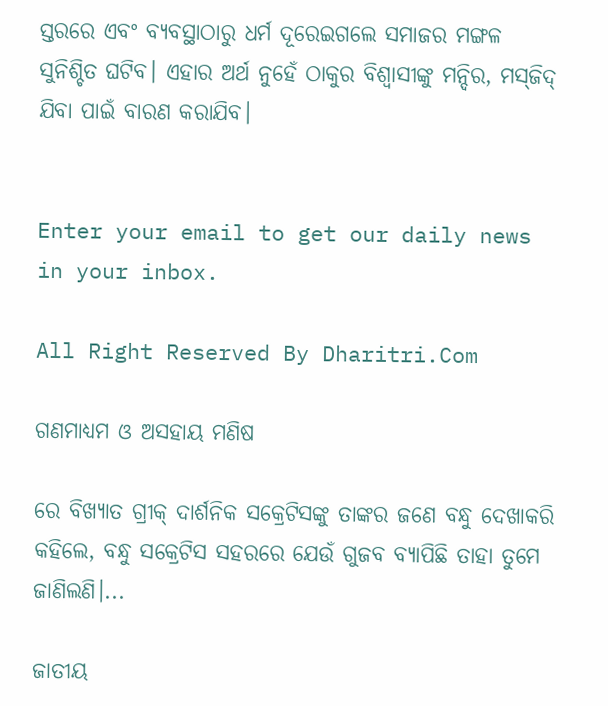ସ୍ତରରେ ଏବଂ ବ୍ୟବସ୍ଥାଠାରୁ ଧର୍ମ ଦୂରେଇଗଲେ ସମାଜର ମଙ୍ଗଳ ସୁନିଶ୍ଚିତ ଘଟିବ। ଏହାର ଅର୍ଥ ନୁହେଁ ଠାକୁର ବିଶ୍ୱାସୀଙ୍କୁ ମନ୍ଦିର, ମସ୍‌ଜିଦ୍‌ ଯିବା ପାଇଁ ବାରଣ କରାଯିବ।


Enter your email to get our daily news in your inbox.

All Right Reserved By Dharitri.Com

ଗଣମାଧ୍ୟମ ଓ ଅସହାୟ ମଣିଷ

ରେ ବିଖ୍ୟାତ ଗ୍ରୀକ୍‌ ଦାର୍ଶନିକ ସକ୍ରେଟିସଙ୍କୁ ତାଙ୍କର ଜଣେ ବନ୍ଧୁ ଦେଖାକରି କହିଲେ, ବନ୍ଧୁ ସକ୍ରେଟିସ ସହରରେ ଯେଉଁ ଗୁଜବ ବ୍ୟାପିଛି ତାହା ତୁମେ ଜାଣିଲଣି।...

ଜାତୀୟ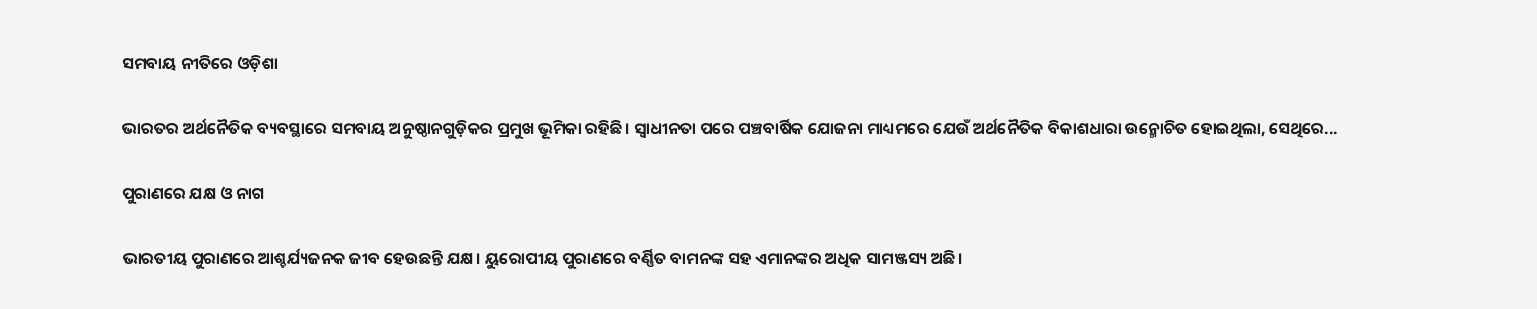ସମବାୟ ନୀତିରେ ଓଡ଼ିଶା

ଭାରତର ଅର୍ଥନୈତିକ ବ୍ୟବସ୍ଥାରେ ସମବାୟ ଅନୁଷ୍ଠାନଗୁଡ଼ିକର ପ୍ରମୁଖ ଭୂମିକା ରହିଛି। ସ୍ବାଧୀନତା ପରେ ପଞ୍ଚବାର୍ଷିକ ଯୋଜନା ମାଧ୍ୟମରେ ଯେଉଁ ଅର୍ଥନୈତିକ ବିକାଶଧାରା ଉନ୍ମୋଚିତ ହୋଇଥିଲା, ସେଥିରେ...

ପୁରାଣରେ ଯକ୍ଷ ଓ ନାଗ

ଭାରତୀୟ ପୁରାଣରେ ଆଶ୍ଚର୍ଯ୍ୟଜନକ ଜୀବ ହେଉଛନ୍ତି ଯକ୍ଷ। ୟୁରୋପୀୟ ପୁରାଣରେ ବର୍ଣ୍ଣିତ ବାମନଙ୍କ ସହ ଏମାନଙ୍କର ଅଧିକ ସାମଞ୍ଜସ୍ୟ ଅଛି।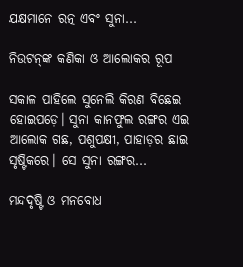ଯକ୍ଷମାନେ ରତ୍ନ ଏବଂ ସୁନା...

ନିଉଟନ୍‌ଙ୍କ କଣିକା ଓ ଆଲୋକର ରୂପ

ସକାଳ ପାହିଲେ ସୁନେଲି କିରଣ ବିଛେଇ ହୋଇପଡ଼େ। ସୁନା କାନଫୁଲ ରଙ୍ଗର ଏଇ ଆଲୋକ ଗଛ, ପଶୁପକ୍ଷୀ, ପାହାଡ଼ର ଛାଇ ସୃଷ୍ଟିକରେ। ସେ ସୁନା ରଙ୍ଗର...

ମନ୍ଦଦୃଷ୍ଟି ଓ ମନବୋଧ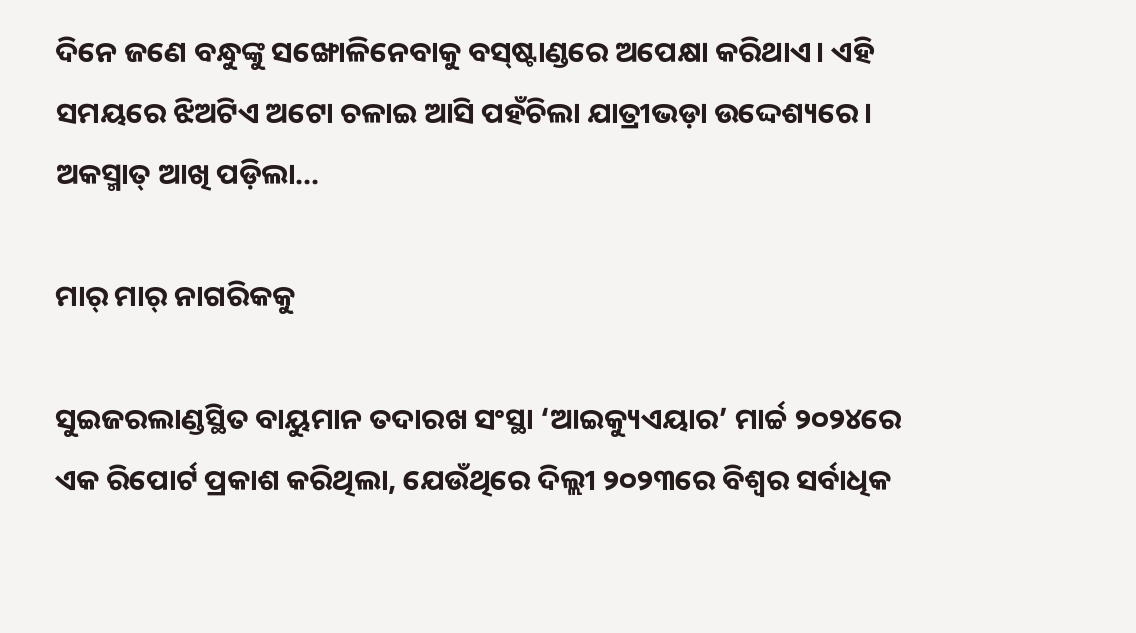ଦିନେ ଜଣେ ବନ୍ଧୁଙ୍କୁ ସଙ୍ଖୋଳିନେବାକୁ ବସ୍‌ଷ୍ଟାଣ୍ଡରେ ଅପେକ୍ଷା କରିଥାଏ। ଏହି ସମୟରେ ଝିଅଟିଏ ଅଟୋ ଚଳାଇ ଆସି ପହଁଚିଲା ଯାତ୍ରୀଭଡ଼ା ଉଦ୍ଦେଶ୍ୟରେ। ଅକସ୍ମାତ୍‌ ଆଖି ପଡ଼ିଲା...

ମାର୍‌ ମାର୍‌ ନାଗରିକକୁ

ସୁଇଜରଲାଣ୍ଡସ୍ଥିତ ବାୟୁମାନ ତଦାରଖ ସଂସ୍ଥା ‘ଆଇକ୍ୟୁଏୟାର’ ମାର୍ଚ୍ଚ ୨୦୨୪ରେ ଏକ ରିପୋର୍ଟ ପ୍ରକାଶ କରିଥିଲା, ଯେଉଁଥିରେ ଦିଲ୍ଲୀ ୨୦୨୩ରେ ବିଶ୍ୱର ସର୍ବାଧିକ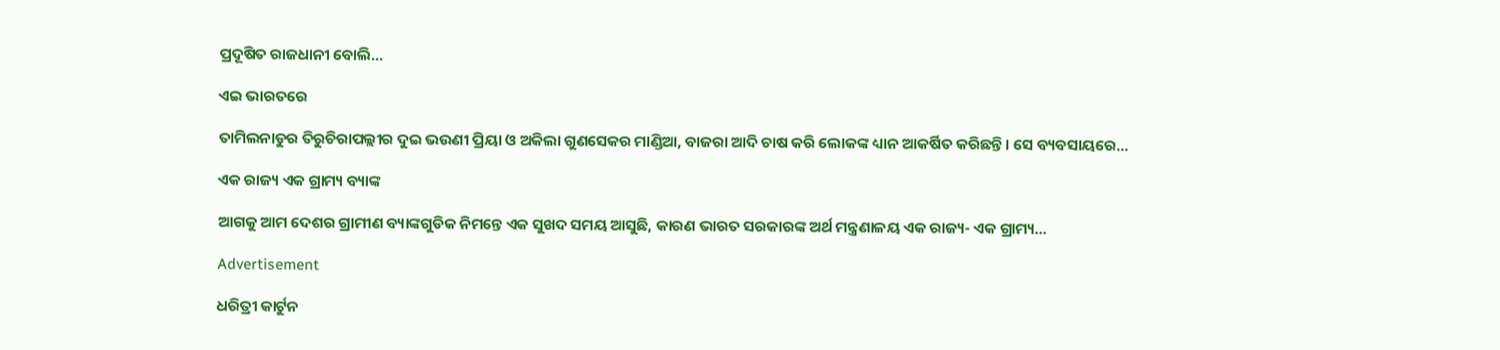ପ୍ରଦୂଷିତ ରାଜଧାନୀ ବୋଲି...

ଏଇ ଭାରତରେ

ତାମିଲନାଡୁର ତିରୁଚିରାପଲ୍ଲୀର ଦୁଇ ଭଉଣୀ ପ୍ରିୟା ଓ ଅକିଲା ଗୁଣସେକର ମାଣ୍ଡିଆ, ବାଜରା ଆଦି ଚାଷ କରି ଲୋକଙ୍କ ଧ୍ୟାନ ଆକର୍ଷିତ କରିଛନ୍ତି। ସେ ବ୍ୟବସାୟରେ...

ଏକ ରାଜ୍ୟ ଏକ ଗ୍ରାମ୍ୟ ବ୍ୟାଙ୍କ

ଆଗକୁ ଆମ ଦେଶର ଗ୍ରାମୀଣ ବ୍ୟାଙ୍କଗୁଡିକ ନିମନ୍ତେ ଏକ ସୁଖଦ ସମୟ ଆସୁଛି, କାରଣ ଭାରତ ସରକାରଙ୍କ ଅର୍ଥ ମନ୍ତ୍ରଣାଳୟ ଏକ ରାଜ୍ୟ- ଏକ ଗ୍ରାମ୍ୟ...

Advertisement

ଧରିତ୍ରୀ କାର୍ଟୁନ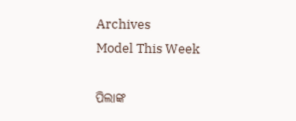Archives
Model This Week

ପିଲାଙ୍କ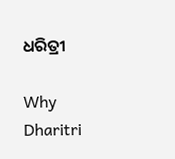ଧରିତ୍ରୀ

Why Dharitri